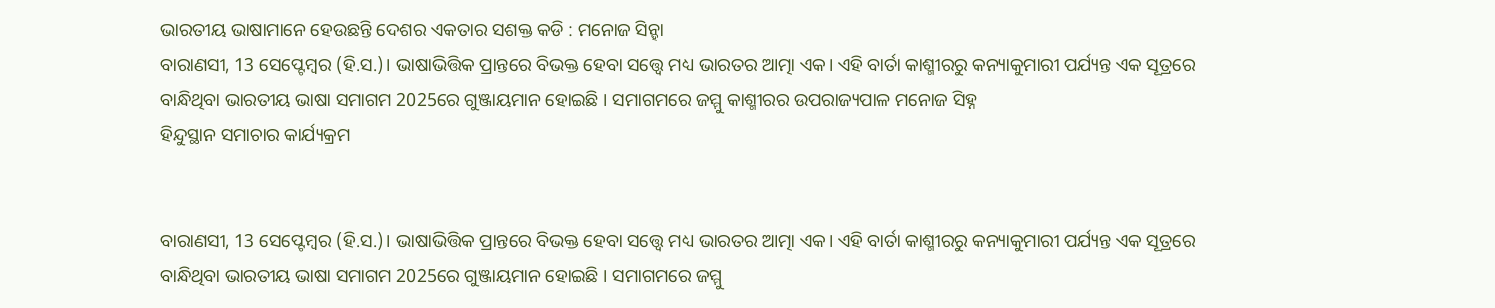ଭାରତୀୟ ଭାଷାମାନେ ହେଉଛନ୍ତି ଦେଶର ଏକତାର ସଶକ୍ତ କଡି : ମନୋଜ ସିନ୍ହା
ବାରାଣସୀ, 13 ସେପ୍ଟେମ୍ବର (ହି.ସ.)। ଭାଷାଭିତ୍ତିକ ପ୍ରାନ୍ତରେ ବିଭକ୍ତ ହେବା ସତ୍ତ୍ୱେ ମଧ୍ୟ ଭାରତର ଆତ୍ମା ଏକ। ଏହି ବାର୍ତା କାଶ୍ମୀରରୁ କନ୍ୟାକୁମାରୀ ପର୍ଯ୍ୟନ୍ତ ଏକ ସୂତ୍ରରେ ବାନ୍ଧିଥିବା ଭାରତୀୟ ଭାଷା ସମାଗମ 2025ରେ ଗୁଞ୍ଜାୟମାନ ହୋଇଛି । ସମାଗମରେ ଜମ୍ମୁ କାଶ୍ମୀରର ଉପରାଜ୍ୟପାଳ ମନୋଜ ସିହ୍ନ
ହିନ୍ଦୁସ୍ଥାନ ସମାଚାର କାର୍ଯ୍ୟକ୍ରମ


ବାରାଣସୀ, 13 ସେପ୍ଟେମ୍ବର (ହି.ସ.)। ଭାଷାଭିତ୍ତିକ ପ୍ରାନ୍ତରେ ବିଭକ୍ତ ହେବା ସତ୍ତ୍ୱେ ମଧ୍ୟ ଭାରତର ଆତ୍ମା ଏକ। ଏହି ବାର୍ତା କାଶ୍ମୀରରୁ କନ୍ୟାକୁମାରୀ ପର୍ଯ୍ୟନ୍ତ ଏକ ସୂତ୍ରରେ ବାନ୍ଧିଥିବା ଭାରତୀୟ ଭାଷା ସମାଗମ 2025ରେ ଗୁଞ୍ଜାୟମାନ ହୋଇଛି । ସମାଗମରେ ଜମ୍ମୁ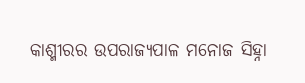କାଶ୍ମୀରର ଉପରାଜ୍ୟପାଳ ମନୋଜ ସିହ୍ନା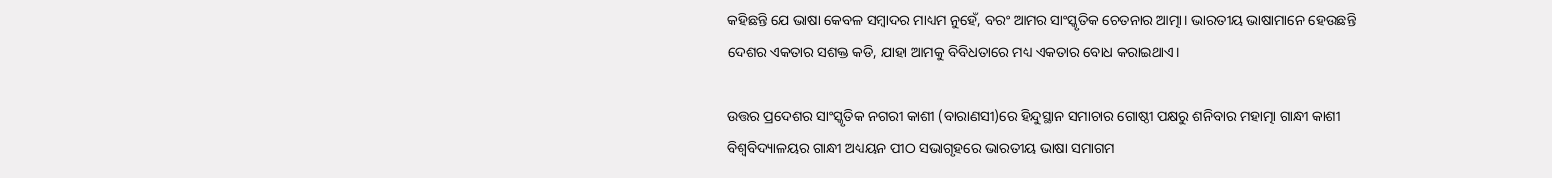କହିଛନ୍ତି ଯେ ଭାଷା କେବଳ ସମ୍ବାଦର ମାଧ୍ୟମ ନୁହେଁ, ବରଂ ଆମର ସାଂସ୍କୃତିକ ଚେତନାର ଆତ୍ମା। ଭାରତୀୟ ଭାଷାମାନେ ହେଉଛନ୍ତି ଦେଶର ଏକତାର ସଶକ୍ତ କଡି, ଯାହା ଆମକୁ ବିବିଧତାରେ ମଧ୍ୟ ଏକତାର ବୋଧ କରାଇଥାଏ।

ଉତ୍ତର ପ୍ରଦେଶର ସାଂସ୍କୃତିକ ନଗରୀ କାଶୀ (ବାରାଣସୀ)ରେ ହିନ୍ଦୁସ୍ଥାନ ସମାଚାର ଗୋଷ୍ଠୀ ପକ୍ଷରୁ ଶନିବାର ମହାତ୍ମା ଗାନ୍ଧୀ କାଶୀ ବିଶ୍ୱବିଦ୍ୟାଳୟର ଗାନ୍ଧୀ ଅଧ୍ୟୟନ ପୀଠ ସଭାଗୃହରେ ଭାରତୀୟ ଭାଷା ସମାଗମ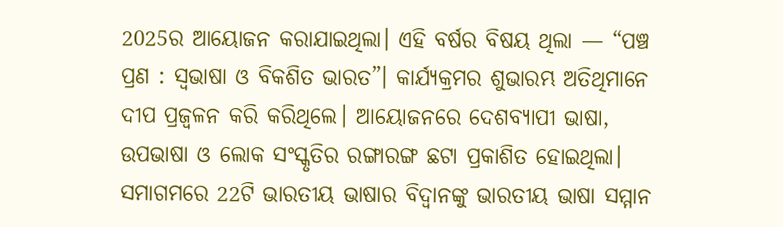2025ର ଆୟୋଜନ କରାଯାଇଥିଲା। ଏହି ବର୍ଷର ବିଷୟ ଥିଲା — “ପଞ୍ଚ ପ୍ରଣ : ସ୍ୱଭାଷା ଓ ବିକଶିତ ଭାରତ”। କାର୍ଯ୍ୟକ୍ରମର ଶୁଭାରମ୍ଭ ଅତିଥିମାନେ ଦୀପ ପ୍ରଜ୍ୱଳନ କରି କରିଥିଲେ। ଆୟୋଜନରେ ଦେଶବ୍ୟାପୀ ଭାଷା, ଉପଭାଷା ଓ ଲୋକ ସଂସ୍କୃତିର ରଙ୍ଗାରଙ୍ଗ ଛଟା ପ୍ରକାଶିତ ହୋଇଥିଲା। ସମାଗମରେ 22ଟି ଭାରତୀୟ ଭାଷାର ବିଦ୍ୱାନଙ୍କୁ ଭାରତୀୟ ଭାଷା ସମ୍ମାନ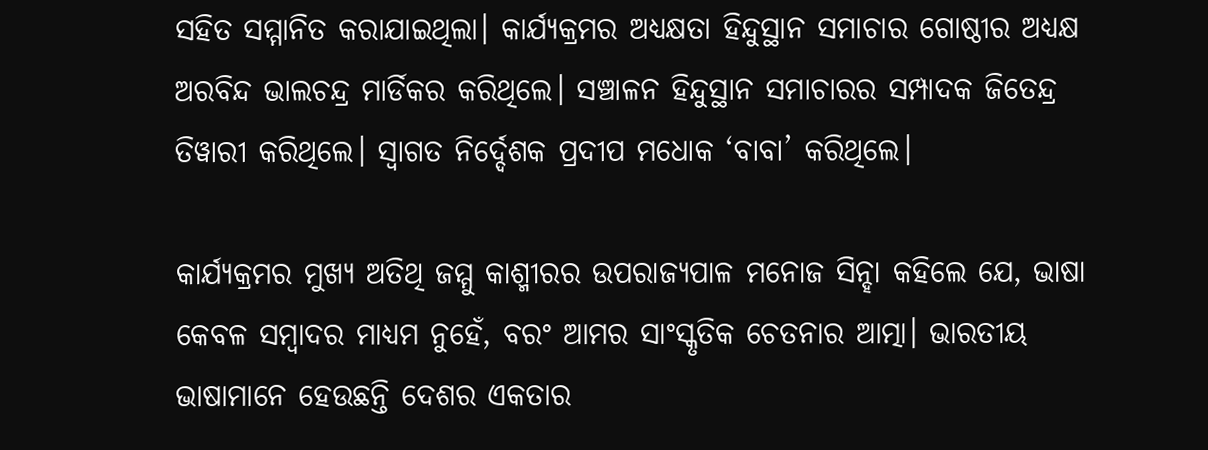ସହିତ ସମ୍ମାନିତ କରାଯାଇଥିଲା। କାର୍ଯ୍ୟକ୍ରମର ଅଧ୍ୟକ୍ଷତା ହିନ୍ଦୁସ୍ଥାନ ସମାଚାର ଗୋଷ୍ଠୀର ଅଧ୍ୟକ୍ଷ ଅରବିନ୍ଦ ଭାଲଚନ୍ଦ୍ର ମାର୍ଡିକର କରିଥିଲେ। ସଞ୍ଚାଳନ ହିନ୍ଦୁସ୍ଥାନ ସମାଚାରର ସମ୍ପାଦକ ଜିତେନ୍ଦ୍ର ତିୱାରୀ କରିଥିଲେ। ସ୍ୱାଗତ ନିର୍ଦ୍ଦେଶକ ପ୍ରଦୀପ ମଧୋକ ‘ବାବା’ କରିଥିଲେ।

କାର୍ଯ୍ୟକ୍ରମର ମୁଖ୍ୟ ଅତିଥି ଜମ୍ମୁ କାଶ୍ମୀରର ଉପରାଜ୍ୟପାଳ ମନୋଜ ସିନ୍ହା କହିଲେ ଯେ, ଭାଷା କେବଳ ସମ୍ବାଦର ମାଧ୍ୟମ ନୁହେଁ, ବରଂ ଆମର ସାଂସ୍କୃତିକ ଚେତନାର ଆତ୍ମା। ଭାରତୀୟ ଭାଷାମାନେ ହେଉଛନ୍ତି ଦେଶର ଏକତାର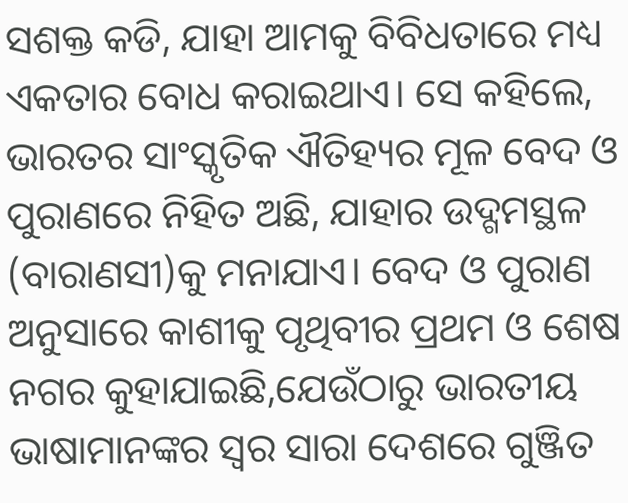ସଶକ୍ତ କଡି, ଯାହା ଆମକୁ ବିବିଧତାରେ ମଧ୍ୟ ଏକତାର ବୋଧ କରାଇଥାଏ। ସେ କହିଲେ, ଭାରତର ସାଂସ୍କୃତିକ ଐତିହ୍ୟର ମୂଳ ବେଦ ଓ ପୁରାଣରେ ନିହିତ ଅଛି, ଯାହାର ଉଦ୍ଗମସ୍ଥଳ (ବାରାଣସୀ)କୁ ମନାଯାଏ। ବେଦ ଓ ପୁରାଣ ଅନୁସାରେ କାଶୀକୁ ପୃଥିବୀର ପ୍ରଥମ ଓ ଶେଷ ନଗର କୁହାଯାଇଛି,ଯେଉଁଠାରୁ ଭାରତୀୟ ଭାଷାମାନଙ୍କର ସ୍ୱର ସାରା ଦେଶରେ ଗୁଞ୍ଜିତ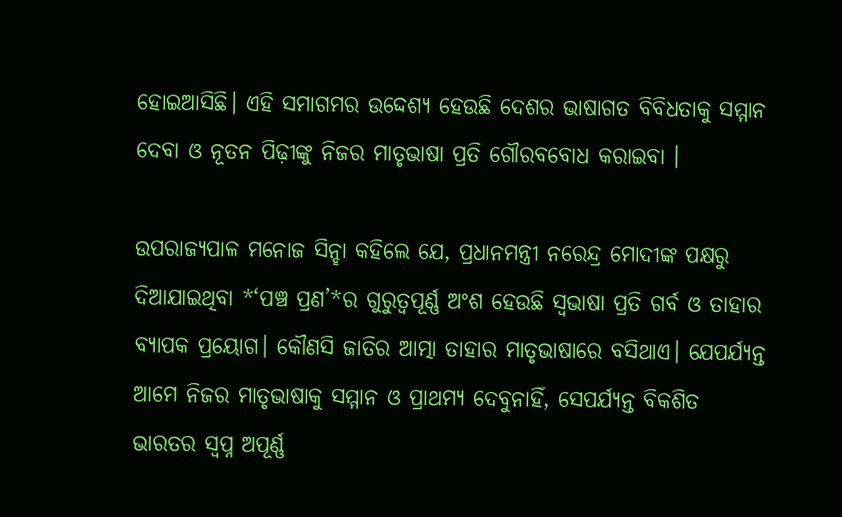ହୋଇଆସିଛି। ଏହି ସମାଗମର ଉଦ୍ଦେଶ୍ୟ ହେଉଛି ଦେଶର ଭାଷାଗତ ବିବିଧତାକୁ ସମ୍ମାନ ଦେବା ଓ ନୂତନ ପିଢ଼ୀଙ୍କୁ ନିଜର ମାତୃଭାଷା ପ୍ରତି ଗୌରବବୋଧ କରାଇବା ।

ଉପରାଜ୍ୟପାଳ ମନୋଜ ସିନ୍ହା କହିଲେ ଯେ, ପ୍ରଧାନମନ୍ତ୍ରୀ ନରେନ୍ଦ୍ର ମୋଦୀଙ୍କ ପକ୍ଷରୁ ଦିଆଯାଇଥିବା *‘ପଞ୍ଚ ପ୍ରଣ’*ର ଗୁରୁତ୍ୱପୂର୍ଣ୍ଣ ଅଂଶ ହେଉଛି ସ୍ୱଭାଷା ପ୍ରତି ଗର୍ବ ଓ ତାହାର ବ୍ୟାପକ ପ୍ରୟୋଗ। କୌଣସି ଜାତିର ଆତ୍ମା ତାହାର ମାତୃଭାଷାରେ ବସିଥାଏ। ଯେପର୍ଯ୍ୟନ୍ତ ଆମେ ନିଜର ମାତୃଭାଷାକୁ ସମ୍ମାନ ଓ ପ୍ରାଥମ୍ୟ ଦେବୁନାହିଁ, ସେପର୍ଯ୍ୟନ୍ତ ବିକଶିତ ଭାରତର ସ୍ୱପ୍ନ ଅପୂର୍ଣ୍ଣ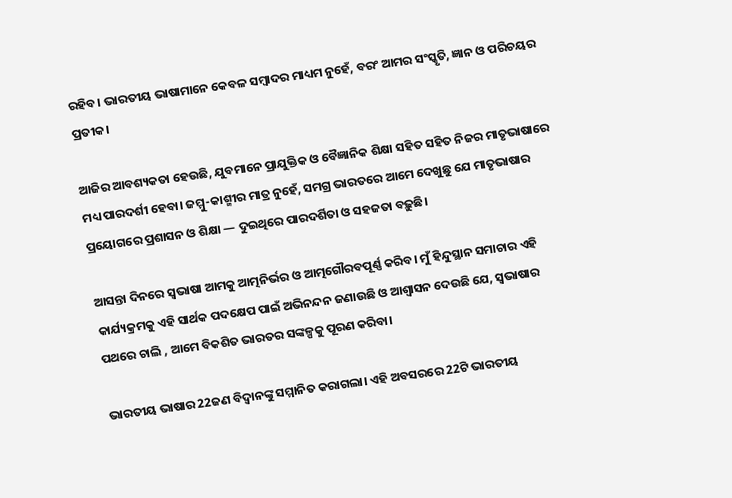ରହିବ। ଭାରତୀୟ ଭାଷାମାନେ କେବଳ ସମ୍ବାଦର ମାଧ୍ୟମ ନୁହେଁ, ବରଂ ଆମର ସଂସ୍କୃତି, ଜ୍ଞାନ ଓ ପରିଚୟର ପ୍ରତୀକ।

ଆଜିର ଆବଶ୍ୟକତା ହେଉଛି, ଯୁବମାନେ ପ୍ରାଯୁକ୍ତିକ ଓ ବୈଜ୍ଞାନିକ ଶିକ୍ଷା ସହିତ ସହିତ ନିଜର ମାତୃଭାଷାରେ ମଧ୍ୟ ପାରଦର୍ଶୀ ହେବା। ଜମ୍ମୁ-କାଶ୍ମୀର ମାତ୍ର ନୁହେଁ, ସମଗ୍ର ଭାରତରେ ଆମେ ଦେଖୁଛୁ ଯେ ମାତୃଭାଷାର ପ୍ରୟୋଗରେ ପ୍ରଶାସନ ଓ ଶିକ୍ଷା — ଦୁଇଥିରେ ପାରଦର୍ଶିତା ଓ ସହଜତା ବଢ଼ୁଛି।

ଆସନ୍ତା ଦିନରେ ସ୍ୱଭାଷା ଆମକୁ ଆତ୍ମନିର୍ଭର ଓ ଆତ୍ମଗୌରବପୂର୍ଣ୍ଣ କରିବ। ମୁଁ ହିନ୍ଦୁସ୍ଥାନ ସମାଚାର ଏହି କାର୍ଯ୍ୟକ୍ରମକୁ ଏହି ସାର୍ଥକ ପଦକ୍ଷେପ ପାଇଁ ଅଭିନନ୍ଦନ ଜଣାଉଛି ଓ ଆଶ୍ୱାସନ ଦେଉଛି ଯେ, ସ୍ୱଭାଷାର ପଥରେ ଚାଲି , ଆମେ ବିକଶିତ ଭାରତର ସଙ୍କଳ୍ପକୁ ପୂରଣ କରିବା।

ଭାରତୀୟ ଭାଷାର 22ଜଣ ବିଦ୍ୱାନଙ୍କୁ ସମ୍ମାନିତ କରାଗଲା। ଏହି ଅବସରରେ 22ଟି ଭାରତୀୟ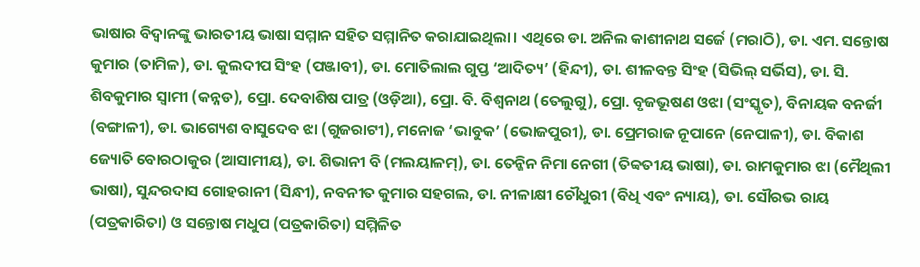ଭାଷାର ବିଦ୍ୱାନଙ୍କୁ ଭାରତୀୟ ଭାଷା ସମ୍ମାନ ସହିତ ସମ୍ମାନିତ କରାଯାଇଥିଲା। ଏଥିରେ ଡା. ଅନିଲ କାଶୀନାଥ ସର୍ଜେ (ମରାଠି), ଡା. ଏମ. ସନ୍ତୋଷ କୁମାର (ତାମିଳ), ଡା. କୁଲଦୀପ ସିଂହ (ପଞ୍ଜାବୀ), ଡା. ମୋତିଲାଲ ଗୁପ୍ତ ‘ଆଦିତ୍ୟ’ (ହିନ୍ଦୀ), ଡା. ଶୀଳବନ୍ତ ସିଂହ (ସିଭିଲ୍ ସର୍ଭିସ), ଡା. ସି. ଶିବକୁମାର ସ୍ୱାମୀ (କନ୍ନଡ), ପ୍ରୋ. ଦେବାଶିଷ ପାତ୍ର (ଓଡ଼ିଆ), ପ୍ରୋ. ବି. ବିଶ୍ୱନାଥ (ତେଲୁଗୁ), ପ୍ରୋ. ବୃଜଭୂଷଣ ଓଝା (ସଂସ୍କୃତ), ବିନାୟକ ବନର୍ଜୀ (ବଙ୍ଗାଳୀ), ଡା. ଭାଗ୍ୟେଶ ବାସୁଦେବ ଝା (ଗୁଜରାଟୀ), ମନୋଜ ‘ଭାବୁକ’ (ଭୋଜପୁରୀ), ଡା. ପ୍ରେମରାଜ ନୂପାନେ (ନେପାଳୀ), ଡା. ବିକାଶ ଜ୍ୟୋତି ବୋରଠାକୁର (ଆସାମୀୟ), ଡା. ଶିଭାନୀ ବି (ମଲୟାଳମ୍), ଡା. ତେନ୍ଜିନ ନିମା ନେଗୀ (ତିବ୍ବତୀୟ ଭାଷା), ଡା. ରାମକୁମାର ଝା (ମୈଥିଲୀ ଭାଷା), ସୁନ୍ଦରଦାସ ଗୋହରାନୀ (ସିନ୍ଧୀ), ନବନୀତ କୁମାର ସହଗଲ, ଡା. ନୀଳାକ୍ଷୀ ଚୌଧୁରୀ (ବିଧି ଏବଂ ନ୍ୟାୟ), ଡା. ସୌରଭ ରାୟ (ପତ୍ରକାରିତା) ଓ ସନ୍ତୋଷ ମଧୁପ (ପତ୍ରକାରିତା) ସମ୍ମିଳିତ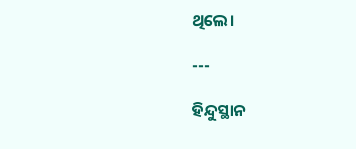ଥିଲେ।

---

ହିନ୍ଦୁସ୍ଥାନ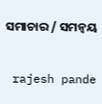ସମାଚାର / ସମନ୍ୱୟ


 rajesh pande